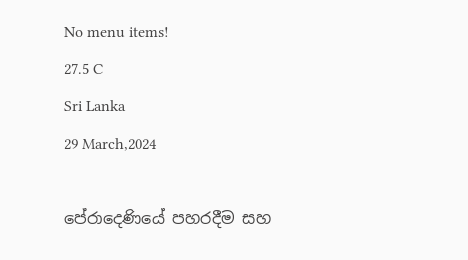No menu items!
27.5 C
Sri Lanka
29 March,2024

පේරාදෙණියේ පහරදීම සහ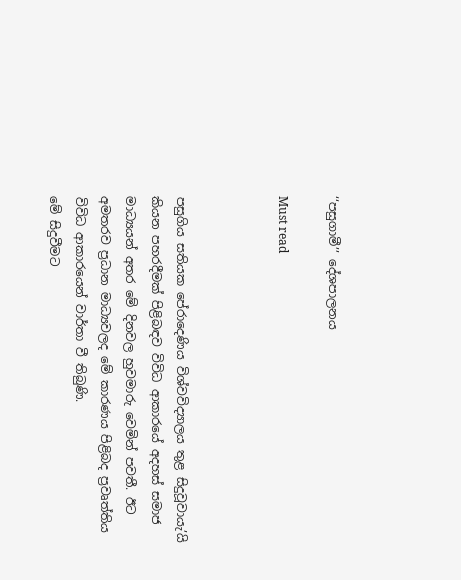‘‘පසුගාමී’’ දේශපාලනය

Must read



පසුගිය සතියක පේරාදෙණිය විශ්වවිද්‍යාලය තුළ සිදුවූවායැ’යි කියන පහරදීමක් පිළිබඳව විවිධ ආකාරයේ අදහස් සමාජ මාධ්‍යයන් අතර මේ දිනවල හුවමාරු වෙමින් පවතී. ඊට අමතරව ප්‍රධාන මාධ්‍යවලද මේ කාරණය පිළිබද ප්‍රවෘත්තිය විවිධ ආකාරයෙන් වාර්තා වී තිබුණි.
මේ සිදුවීමට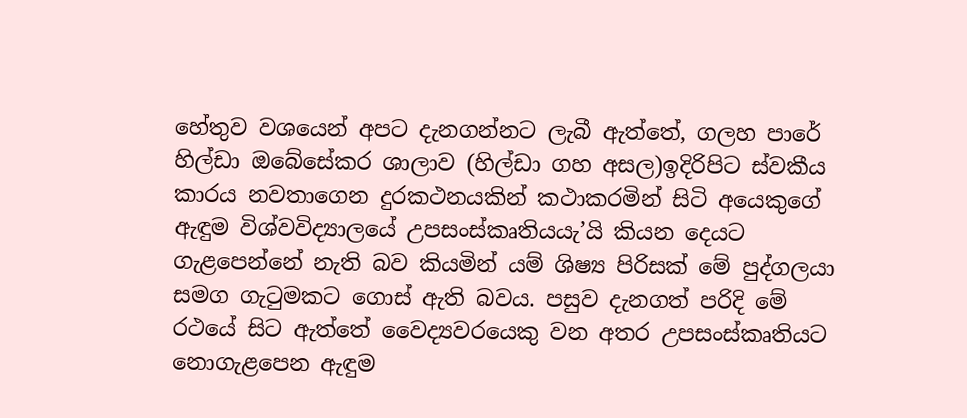හේතුව වශයෙන් අපට දැනගන්නට ලැබී ඇත්තේ, ගලහ පාරේ හිල්ඩා ඔබේසේකර ශාලාව (හිල්ඩා ගහ අසල)ඉදිරිපිට ස්වකීය කාරය නවතාගෙන දුරකථනයකින් කථාකරමින් සිටි අයෙකුගේ ඇඳුම විශ්වවිද්‍යාලයේ උපසංස්කෘතියයැ’යි කියන දෙයට ගැළපෙන්නේ නැති බව කියමින් යම් ශිෂ්‍ය පිරිසක් මේ පුද්ගලයා සමග ගැටුමකට ගොස් ඇති බවය. පසුව දැනගත් පරිදි මේ රථයේ සිට ඇත්තේ වෛද්‍යවරයෙකු වන අතර උපසංස්කෘතියට නොගැළපෙන ඇඳුම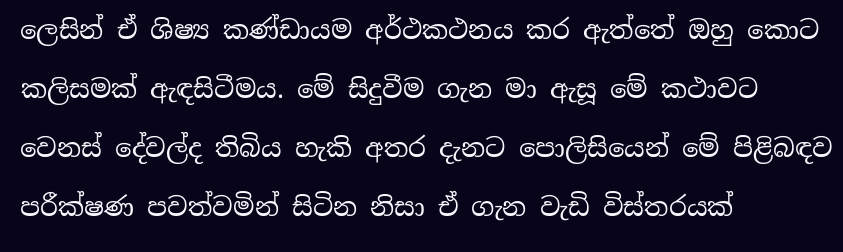ලෙසින් ඒ ශිෂ්‍ය කණ්ඩායම අර්ථකථනය කර ඇත්තේ ඔහු කොට කලිසමක් ඇඳසිටීමය. මේ සිදුවීම ගැන මා ඇසූ මේ කථාවට වෙනස් දේවල්ද තිබිය හැකි අතර දැනට පොලිසියෙන් මේ පිළිබඳව පරීක්ෂණ පවත්වමින් සිටින නිසා ඒ ගැන වැඩි විස්තරයක්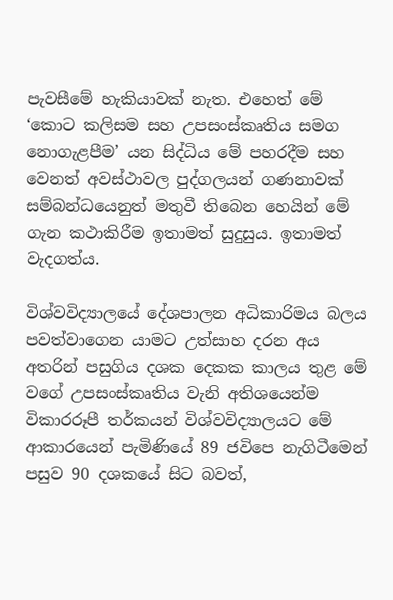පැවසීමේ හැකියාවක් නැත. එහෙත් මේ ‘කොට කලිසම සහ උපසංස්කෘතිය සමග නොගැළපීම’ යන සිද්ධිය මේ පහරදීම සහ වෙනත් අවස්ථාවල පුද්ගලයන් ගණනාවක් සම්බන්ධයෙනුත් මතුවී තිබෙන හෙයින් මේ ගැන කථාකිරීම ඉතාමත් සුදුසුය. ඉතාමත් වැදගත්ය.

විශ්වවිද්‍යාලයේ දේශපාලන අධිකාරිමය බලය පවත්වාගෙන යාමට උත්සාහ දරන අය අතරින් පසුගිය දශක දෙකක කාලය තුළ මේ වගේ උපසංස්කෘතිය වැනි අතිශයෙන්ම විකාරරූපී තර්කයන් විශ්වවිද්‍යාලයට මේ ආකාරයෙන් පැමිණියේ 89 ජවිපෙ නැගිටීමෙන් පසුව 90 දශකයේ සිට බවත්,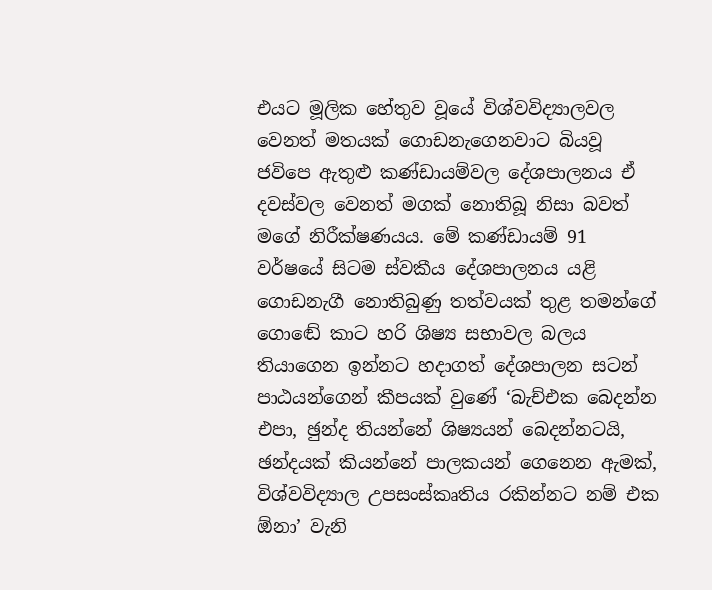එයට මූලික හේතුව වූයේ විශ්වවිද්‍යාලවල වෙනත් මතයක් ගොඩනැගෙනවාට බියවූ ජවිපෙ ඇතුළු කණ්ඩායම්වල දේශපාලනය ඒ දවස්වල වෙනත් මගක් නොතිබූ නිසා බවත් මගේ නිරීක්ෂණයය. මේ කණ්ඩායම් 91 වර්ෂයේ සිටම ස්වකීය දේශපාලනය යළි ගොඩනැගී නොතිබුණු තත්වයක් තුළ තමන්ගේ ගොඬේ කාට හරි ශිෂ්‍ය සභාවල බලය තියාගෙන ඉන්නට හදාගත් දේශපාලන සටන් පාඨයන්ගෙන් කීපයක් වුණේ ‘බැච්එක බෙදන්න එපා, ඡුන්ද තියන්නේ ශිෂ්‍යයන් බෙදන්නටයි, ඡන්දයක් කියන්නේ පාලකයන් ගෙනෙන ඇමක්, විශ්වවිද්‍යාල උපසංස්කෘතිය රකින්නට නම් එක ඕනා’ වැනි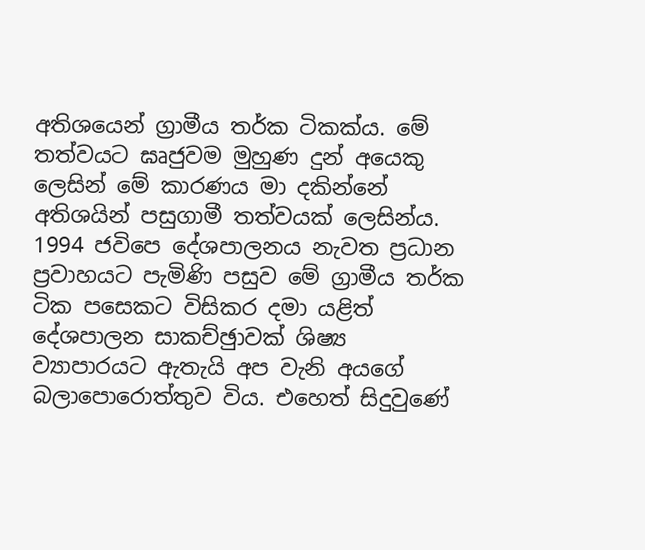අතිශයෙන් ග්‍රාමීය තර්ක ටිකක්ය. මේ තත්වයට ඝෘජුවම මුහුණ දුන් අයෙකු ලෙසින් මේ කාරණය මා දකින්නේ අතිශයින් පසුගාමී තත්වයක් ලෙසින්ය. 1994 ජවිපෙ දේශපාලනය නැවත ප්‍රධාන ප්‍රවාහයට පැමිණි පසුව මේ ග්‍රාමීය තර්ක ටික පසෙකට විසිකර දමා යළිත් දේශපාලන සාකච්ඡුාවක් ශිෂ්‍ය ව්‍යාපාරයට ඇතැයි අප වැනි අයගේ බලාපොරොත්තුව විය. එහෙත් සිදුවුණේ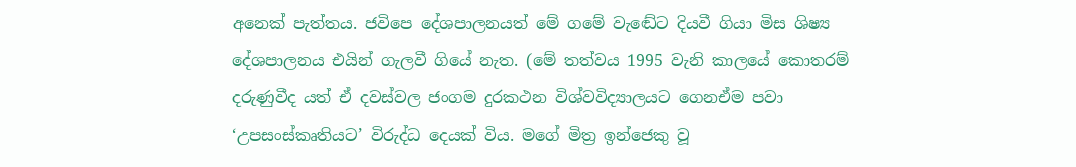අනෙක් පැත්තය. ජවිපෙ දේශපාලනයත් මේ ගමේ වැඬේට දියවී ගියා මිස ශිෂ්‍ය දේශපාලනය එයින් ගැලවී ගියේ නැත. (මේ තත්වය 1995 වැනි කාලයේ කොතරම් දරුණුවීද යත් ඒ දවස්වල ජංගම දුරකථන විශ්වවිද්‍යාලයට ගෙනඒම පවා ‘උපසංස්කෘතියට’ විරුද්ධ දෙයක් විය. මගේ මිත්‍ර ඉන්ජෙකු වූ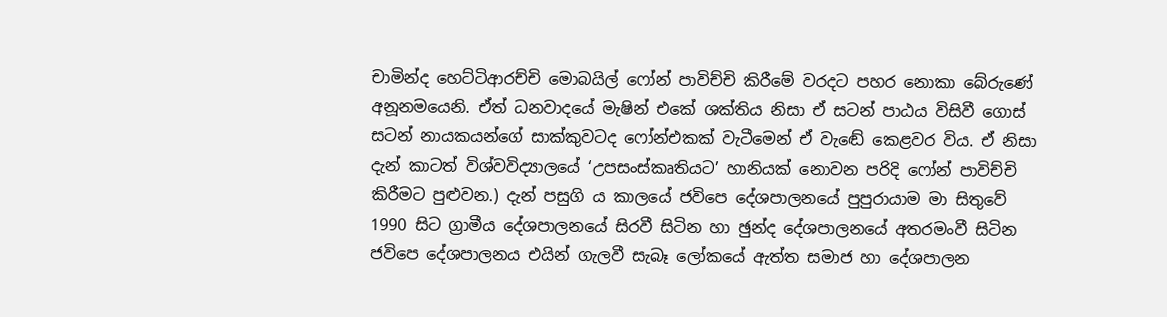චාමින්ද හෙට්ටිආරච්චි මොබයිල් ෆෝන් පාවිච්චි කිරීමේ වරදට පහර නොකා බේරුණේ අනූනමයෙනි. ඒත් ධනවාදයේ මැෂින් එකේ ශක්තිය නිසා ඒ සටන් පාඨය විසිවී ගොස් සටන් නායකයන්ගේ සාක්කුවටද ෆෝන්එකක් වැටීමෙන් ඒ වැඬේ කෙළවර විය. ඒ නිසා දැන් කාටත් විශ්වවිද්‍යාලයේ ‘උපසංස්කෘතියට’ හානියක් නොවන පරිදි ෆෝන් පාවිච්චි කිරීමට පුළුවන.) දැන් පසුගි ය කාලයේ ජවිපෙ දේශපාලනයේ පුපුරායාම මා සිතුවේ 1990 සිට ග්‍රාමීය දේශපාලනයේ සිරවී සිටින හා ඡුන්ද දේශපාලනයේ අතරමංවී සිටින ජවිපෙ දේශපාලනය එයින් ගැලවී සැබෑ ලෝකයේ ඇත්ත සමාජ හා දේශපාලන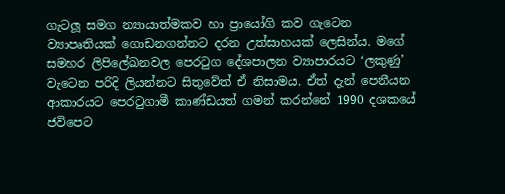ගැටලූ සමග න්‍යායාත්මකව හා ප්‍රායෝගි කව ගැටෙන ව්‍යාපෘතියක් ගොඩනගන්නට දරන උත්සාහයක් ලෙසින්ය. මගේ සමහර ලිපිලේඛනවල පෙරටුග දේශපාලන ව්‍යාපාරයට ‘ලකුණු’ වැටෙන පරිදි ලියන්නට සිතුවේත් ඒ නිසාමය. ඒත් දැන් පෙනීයන ආකාරයට පෙරටුගාමී කාණ්ඩයත් ගමන් කරන්නේ 1990 දශකයේ ජවිපෙට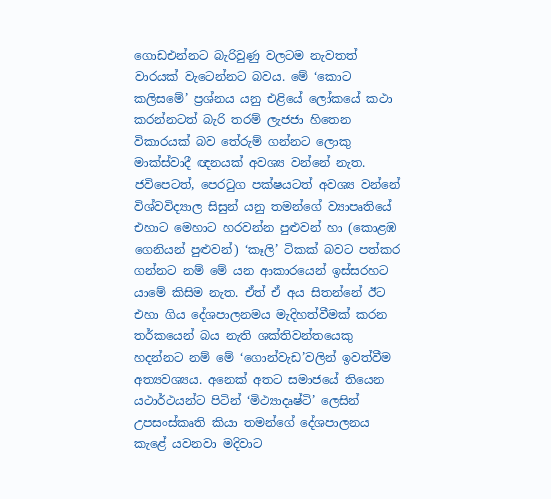ගොඩඑන්නට බැරිවුණු වලටම නැවතත් වාරයක් වැටෙන්නට බවය. මේ ‘කොට කලිසමේ’ ප්‍රශ්නය යනු එළියේ ලෝකයේ කථා කරන්නටත් බැරි තරම් ලැජජා හිතෙන විකාරයක් බව තේරුම් ගන්නට ලොකු මාක්ස්වාදී ඥනයක් අවශ්‍ය වන්නේ නැත. ජවිපෙටත්, පෙරටුග පක්ෂයටත් අවශ්‍ය වන්නේ විශ්වවිද්‍යාල සිසුන් යනු තමන්ගේ ව්‍යාපෘතියේ එහාට මෙහාට හරවන්න පුළුවන් හා (කොළඹ ගෙනියන් පුළුවන්) ‘කෑලි’ ටිකක් බවට පත්කර ගන්නට නම් මේ යන ආකාරයෙන් ඉස්සරහට යාමේ කිසිම නැත. ඒත් ඒ අය සිතන්නේ ඊට එහා ගිය දේශපාලනමය මැදිහත්වීමක් කරන තර්කයෙන් බය නැති ශක්තිවන්තයෙකු හදන්නට නම් මේ ‘ගොන්වැඩ’වලින් ඉවත්වීම අත්‍යවශ්‍යය. අනෙක් අතට සමාජයේ තියෙන යථාර්ථයන්ට පිටින් ‘මිථ්‍යාදෘෂ්ටි’ ලෙසින් උපසංස්කෘති කියා තමන්ගේ දේශපාලනය කැළේ යවනවා මදිවාට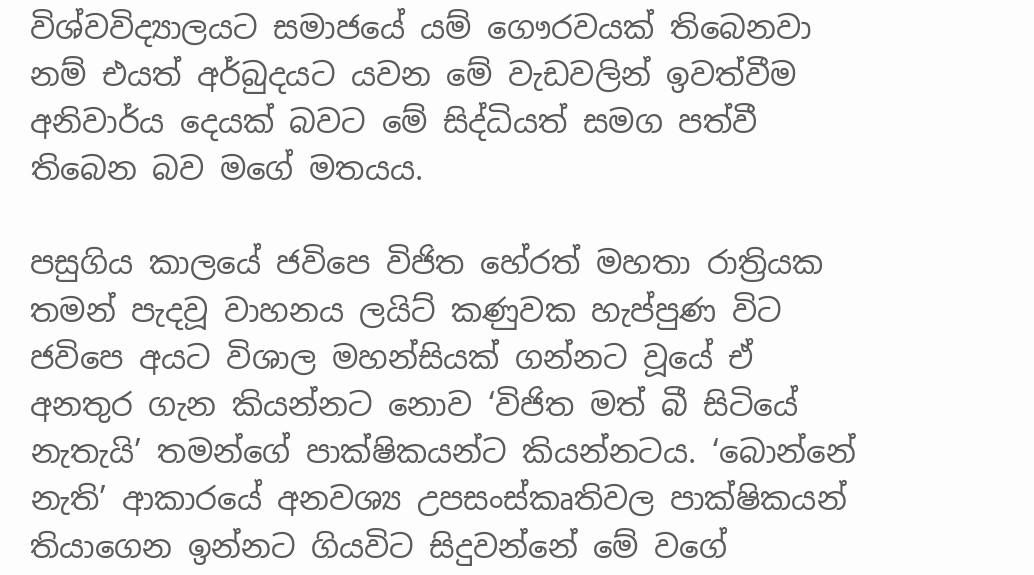විශ්වවිද්‍යාලයට සමාජයේ යම් ගෞරවයක් තිබෙනවා නම් එයත් අර්බුදයට යවන මේ වැඩවලින් ඉවත්වීම අනිවාර්ය දෙයක් බවට මේ සිද්ධියත් සමග පත්වී තිබෙන බව මගේ මතයය.

පසුගිය කාලයේ ජවිපෙ විජිත හේරත් මහතා රාත්‍රියක තමන් පැදවූ වාහනය ලයිට් කණුවක හැප්පුණ විට ජවිපෙ අයට විශාල මහන්සියක් ගන්නට වූයේ ඒ අනතුර ගැන කියන්නට නොව ‘විජිත මත් බී සිටියේ නැතැයි’ තමන්ගේ පාක්ෂිකයන්ට කියන්නටය. ‘බොන්නේ නැති’ ආකාරයේ අනවශ්‍ය උපසංස්කෘතිවල පාක්ෂිකයන් තියාගෙන ඉන්නට ගියවිට සිදුවන්නේ මේ වගේ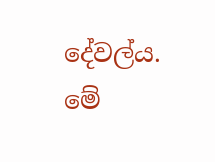දේවල්ය. මේ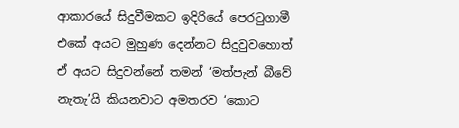ආකාරයේ සිදුවීමකට ඉදිරියේ පෙරටුගාමී එකේ අයට මුහුණ දෙන්නට සිදුවුවහොත් ඒ අයට සිදුවන්නේ තමන් ‘මත්පැන් බීවේ නැතැ’යි කියනවාට අමතරව ‘කොට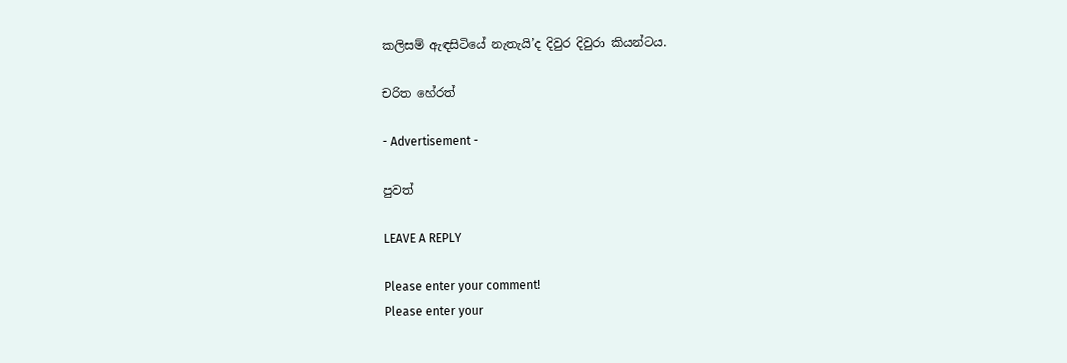කලිසම් ඇඳසිටියේ නැතැයි’ද දිවුර දිවුරා කියන්ටය.

චරිත හේරත්

- Advertisement -

පුවත්

LEAVE A REPLY

Please enter your comment!
Please enter your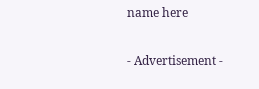name here

- Advertisement -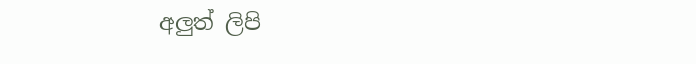අලුත් ලිපි